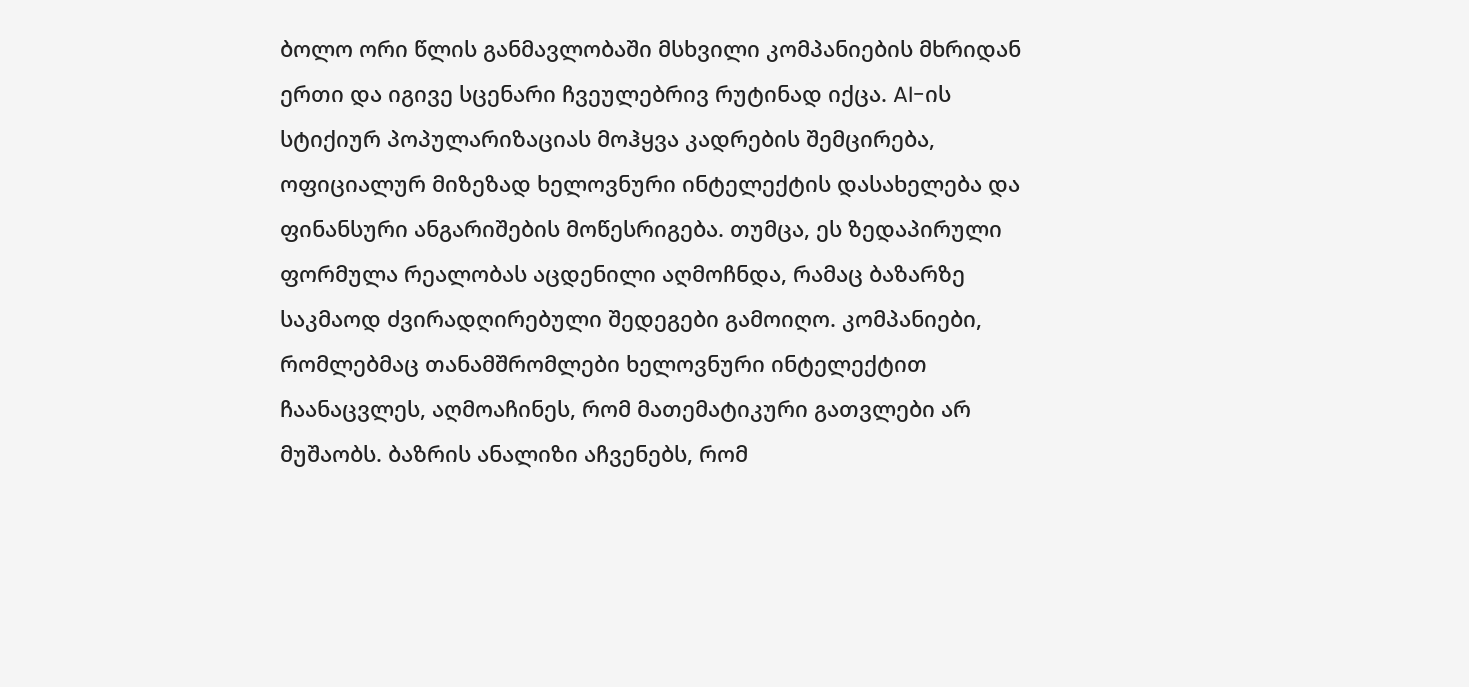ბოლო ორი წლის განმავლობაში მსხვილი კომპანიების მხრიდან ერთი და იგივე სცენარი ჩვეულებრივ რუტინად იქცა. AI-ის სტიქიურ პოპულარიზაციას მოჰყვა კადრების შემცირება, ოფიციალურ მიზეზად ხელოვნური ინტელექტის დასახელება და ფინანსური ანგარიშების მოწესრიგება. თუმცა, ეს ზედაპირული ფორმულა რეალობას აცდენილი აღმოჩნდა, რამაც ბაზარზე საკმაოდ ძვირადღირებული შედეგები გამოიღო. კომპანიები, რომლებმაც თანამშრომლები ხელოვნური ინტელექტით ჩაანაცვლეს, აღმოაჩინეს, რომ მათემატიკური გათვლები არ მუშაობს. ბაზრის ანალიზი აჩვენებს, რომ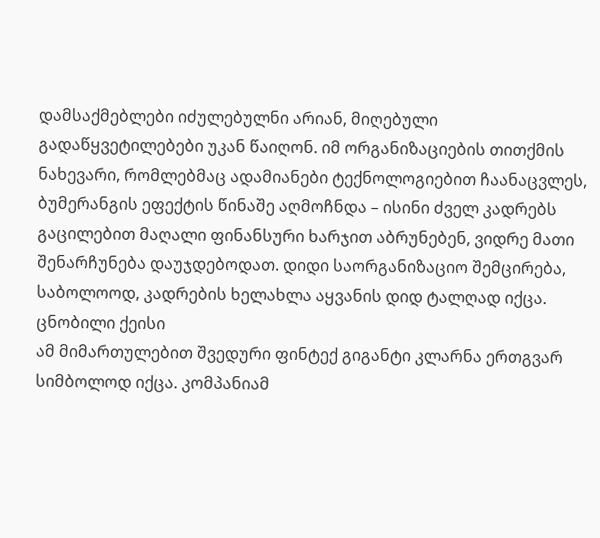დამსაქმებლები იძულებულნი არიან, მიღებული გადაწყვეტილებები უკან წაიღონ. იმ ორგანიზაციების თითქმის ნახევარი, რომლებმაც ადამიანები ტექნოლოგიებით ჩაანაცვლეს, ბუმერანგის ეფექტის წინაშე აღმოჩნდა – ისინი ძველ კადრებს გაცილებით მაღალი ფინანსური ხარჯით აბრუნებენ, ვიდრე მათი შენარჩუნება დაუჯდებოდათ. დიდი საორგანიზაციო შემცირება, საბოლოოდ, კადრების ხელახლა აყვანის დიდ ტალღად იქცა.
ცნობილი ქეისი
ამ მიმართულებით შვედური ფინტექ გიგანტი კლარნა ერთგვარ სიმბოლოდ იქცა. კომპანიამ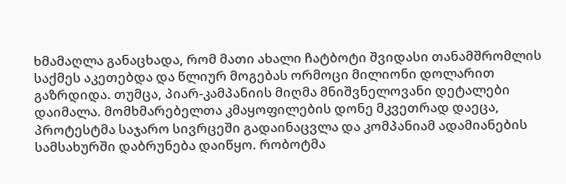ხმამაღლა განაცხადა, რომ მათი ახალი ჩატბოტი შვიდასი თანამშრომლის საქმეს აკეთებდა და წლიურ მოგებას ორმოცი მილიონი დოლარით გაზრდიდა. თუმცა, პიარ-კამპანიის მიღმა მნიშვნელოვანი დეტალები დაიმალა. მომხმარებელთა კმაყოფილების დონე მკვეთრად დაეცა, პროტესტმა საჯარო სივრცეში გადაინაცვლა და კომპანიამ ადამიანების სამსახურში დაბრუნება დაიწყო. რობოტმა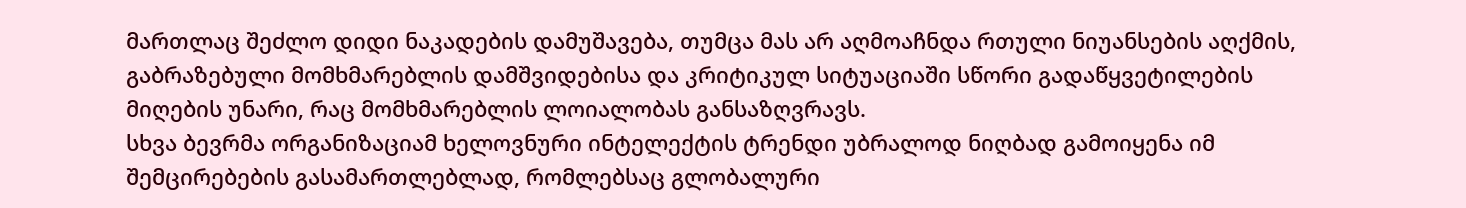მართლაც შეძლო დიდი ნაკადების დამუშავება, თუმცა მას არ აღმოაჩნდა რთული ნიუანსების აღქმის, გაბრაზებული მომხმარებლის დამშვიდებისა და კრიტიკულ სიტუაციაში სწორი გადაწყვეტილების მიღების უნარი, რაც მომხმარებლის ლოიალობას განსაზღვრავს.
სხვა ბევრმა ორგანიზაციამ ხელოვნური ინტელექტის ტრენდი უბრალოდ ნიღბად გამოიყენა იმ შემცირებების გასამართლებლად, რომლებსაც გლობალური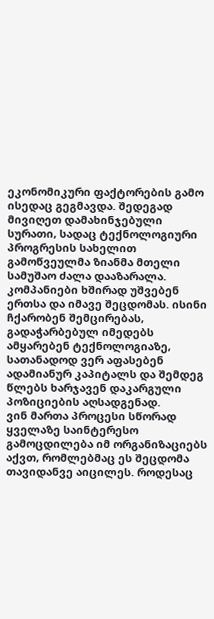ეკონომიკური ფაქტორების გამო ისედაც გეგმავდა. შედეგად მივიღეთ დამახინჯებული სურათი, სადაც ტექნოლოგიური პროგრესის სახელით გამოწვეულმა ზიანმა მთელი სამუშაო ძალა დააზარალა.
კომპანიები ხშირად უშვებენ ერთსა და იმავე შეცდომას. ისინი ჩქარობენ შემცირებას, გადაჭარბებულ იმედებს ამყარებენ ტექნოლოგიაზე, სათანადოდ ვერ აფასებენ ადამიანურ კაპიტალს და შემდეგ წლებს ხარჯავენ დაკარგული პოზიციების აღსადგენად.
ვინ მართა პროცესი სწორად
ყველაზე საინტერესო გამოცდილება იმ ორგანიზაციებს აქვთ, რომლებმაც ეს შეცდომა თავიდანვე აიცილეს. როდესაც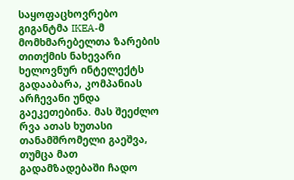საყოფაცხოვრებო გიგანტმა IKEA-მ მომხმარებელთა ზარების თითქმის ნახევარი ხელოვნურ ინტელექტს გადააბარა, კომპანიას არჩევანი უნდა გაეკეთებინა. მას შეეძლო რვა ათას ხუთასი თანამშრომელი გაეშვა, თუმცა მათ გადამზადებაში ჩადო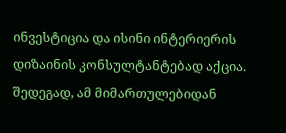ინვესტიცია და ისინი ინტერიერის დიზაინის კონსულტანტებად აქცია. შედეგად, ამ მიმართულებიდან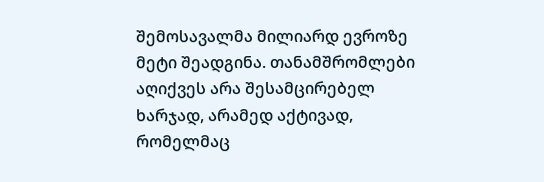შემოსავალმა მილიარდ ევროზე მეტი შეადგინა. თანამშრომლები აღიქვეს არა შესამცირებელ ხარჯად, არამედ აქტივად, რომელმაც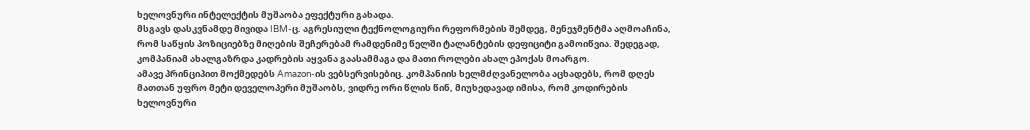ხელოვნური ინტელექტის მუშაობა ეფექტური გახადა.
მსგავს დასკვნამდე მივიდა IBM-ც. აგრესიული ტექნოლოგიური რეფორმების შემდეგ, მენეჯმენტმა აღმოაჩინა, რომ საწყის პოზიციებზე მიღების შეჩერებამ რამდენიმე წელში ტალანტების დეფიციტი გამოიწვია. შედეგად, კომპანიამ ახალგაზრდა კადრების აყვანა გაასამმაგა და მათი როლები ახალ ეპოქას მოარგო.
ამავე პრინციპით მოქმედებს Amazon-ის ვებსერვისებიც. კომპანიის ხელმძღვანელობა აცხადებს, რომ დღეს მათთან უფრო მეტი დეველოპერი მუშაობს, ვიდრე ორი წლის წინ, მიუხედავად იმისა, რომ კოდირების ხელოვნური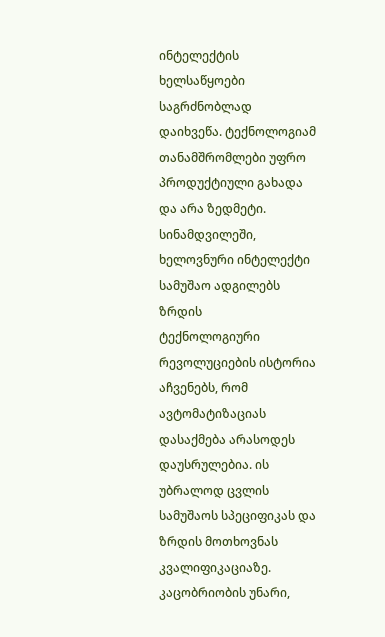ინტელექტის ხელსაწყოები საგრძნობლად დაიხვეწა. ტექნოლოგიამ თანამშრომლები უფრო პროდუქტიული გახადა და არა ზედმეტი.
სინამდვილეში, ხელოვნური ინტელექტი სამუშაო ადგილებს ზრდის
ტექნოლოგიური რევოლუციების ისტორია აჩვენებს, რომ ავტომატიზაციას დასაქმება არასოდეს დაუსრულებია. ის უბრალოდ ცვლის სამუშაოს სპეციფიკას და ზრდის მოთხოვნას კვალიფიკაციაზე. კაცობრიობის უნარი,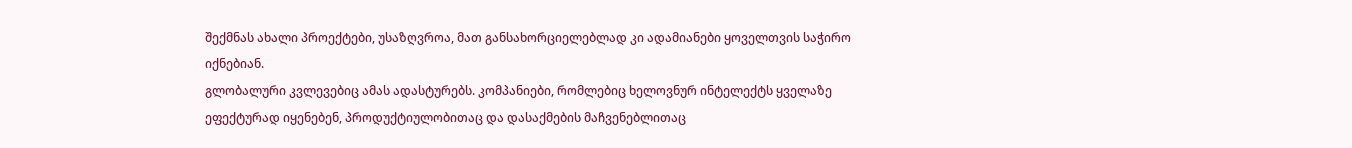შექმნას ახალი პროექტები, უსაზღვროა, მათ განსახორციელებლად კი ადამიანები ყოველთვის საჭირო იქნებიან.
გლობალური კვლევებიც ამას ადასტურებს. კომპანიები, რომლებიც ხელოვნურ ინტელექტს ყველაზე ეფექტურად იყენებენ, პროდუქტიულობითაც და დასაქმების მაჩვენებლითაც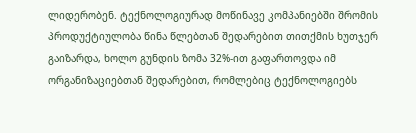ლიდერობენ. ტექნოლოგიურად მოწინავე კომპანიებში შრომის პროდუქტიულობა წინა წლებთან შედარებით თითქმის ხუთჯერ გაიზარდა, ხოლო გუნდის ზომა 32%-ით გაფართოვდა იმ ორგანიზაციებთან შედარებით, რომლებიც ტექნოლოგიებს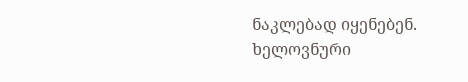ნაკლებად იყენებენ. ხელოვნური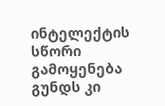ინტელექტის სწორი გამოყენება გუნდს კი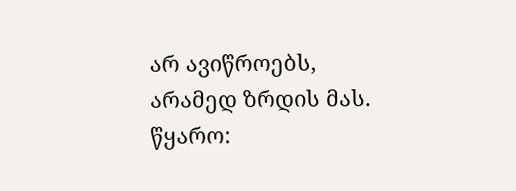არ ავიწროებს, არამედ ზრდის მას.
წყარო: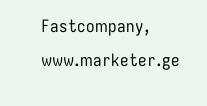Fastcompany, www.marketer.ge